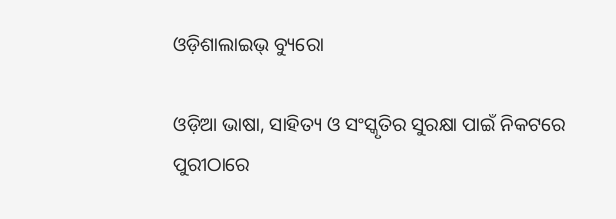ଓଡ଼ିଶାଲାଇଭ୍‌ ବ୍ୟୁରୋ

ଓଡ଼ିଆ ଭାଷା, ସାହିତ୍ୟ ଓ ସଂସ୍କୃତିର ସୁରକ୍ଷା ପାଇଁ ନିକଟରେ ପୁରୀଠାରେ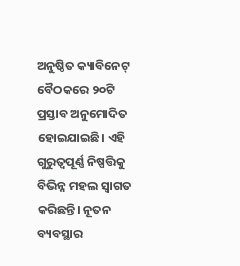ଅନୁଷ୍ଠିତ କ୍ୟାବିନେଟ୍ ବୈଠକରେ ୨୦ଟି ପ୍ରସ୍ତାବ ଅନୁମୋଦିତ ହୋଇଯାଇଛି। ଏହି ଗୁରୁତ୍ୱପୂର୍ଣ୍ଣ ନିଷ୍ପତ୍ତିକୁ ବିଭିନ୍ନ ମହଲ ସ୍ୱାଗତ କରିଛନ୍ତି। ନୂତନ ବ୍ୟବସ୍ଥାର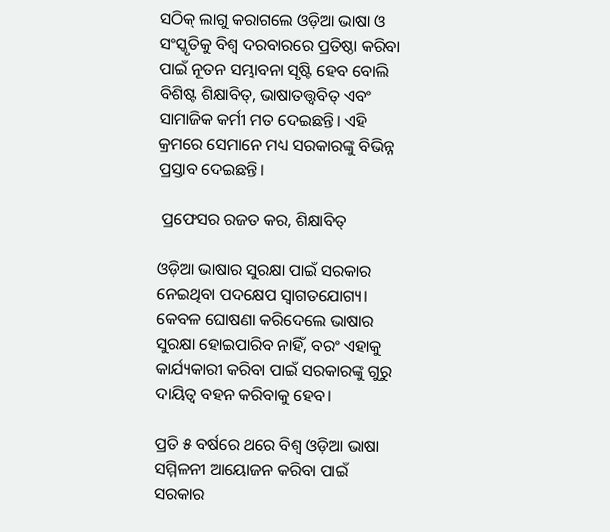ସଠିକ୍ ଲାଗୁ କରାଗଲେ ଓଡ଼ିଆ ଭାଷା ଓ ସଂସ୍କୃତିକୁ ବିଶ୍ୱ ଦରବାରରେ ପ୍ରତିଷ୍ଠା କରିବା ପାଇଁ ନୂତନ ସମ୍ଭାବନା ସୃଷ୍ଟି ହେବ ବୋଲି ବିଶିଷ୍ଟ ଶିକ୍ଷାବିତ୍, ଭାଷାତତ୍ତ୍ୱବିତ୍ ଏବଂ ସାମାଜିକ କର୍ମୀ ମତ ଦେଇଛନ୍ତି। ଏହି କ୍ରମରେ ସେମାନେ ମଧ୍ୟ ସରକାରଙ୍କୁ ବିଭିନ୍ନ ପ୍ରସ୍ତାବ ଦେଇଛନ୍ତି।

 ପ୍ରଫେସର ରଜତ କର, ଶିକ୍ଷାବିତ୍

ଓଡ଼ିଆ ଭାଷାର ସୁରକ୍ଷା ପାଇଁ ସରକାର ନେଇଥିବା ପଦକ୍ଷେପ ସ୍ୱାଗତଯୋଗ୍ୟ। କେବଳ ଘୋଷଣା କରିଦେଲେ ଭାଷାର ସୁରକ୍ଷା ହୋଇପାରିବ ନାହିଁ, ବରଂ ଏହାକୁ କାର୍ଯ୍ୟକାରୀ କରିବା ପାଇଁ ସରକାରଙ୍କୁ ଗୁରୁ ଦାୟିତ୍ୱ ବହନ କରିବାକୁ ହେବ।

ପ୍ରତି ୫ ବର୍ଷରେ ଥରେ ବିଶ୍ୱ ଓଡ଼ିଆ ଭାଷା ସମ୍ମିଳନୀ ଆୟୋଜନ କରିବା ପାଇଁ ସରକାର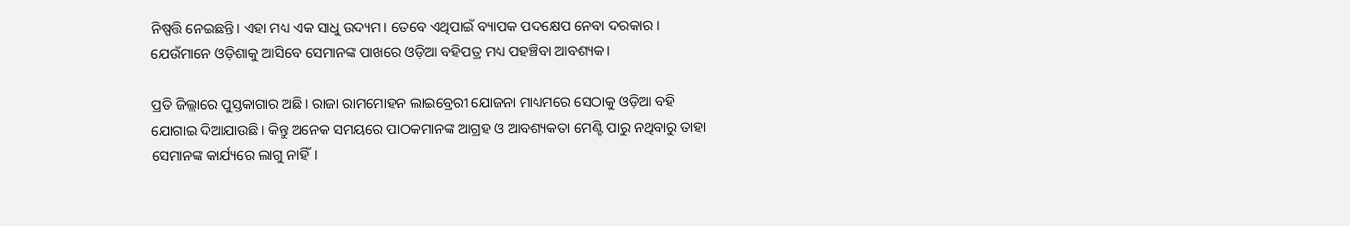ନିଷ୍ପତ୍ତି ନେଇଛନ୍ତି। ଏହା ମଧ୍ୟ ଏକ ସାଧୁ ଉଦ୍ୟମ। ତେବେ ଏଥିପାଇଁ ବ୍ୟାପକ ପଦକ୍ଷେପ ନେବା ଦରକାର। ଯେଉଁମାନେ ଓଡ଼ିଶାକୁ ଆସିବେ ସେମାନଙ୍କ ପାଖରେ ଓଡ଼ିଆ ବହିପତ୍ର ମଧ୍ୟ ପହଞ୍ଚିବା ଆବଶ୍ୟକ।

ପ୍ରତି ଜିଲ୍ଲାରେ ପୁସ୍ତକାଗାର ଅଛି। ରାଜା ରାମମୋହନ ଲାଇବ୍ରେରୀ ଯୋଜନା ମାଧ୍ୟମରେ ସେଠାକୁ ଓଡ଼ିଆ ବହି ଯୋଗାଇ ଦିଆଯାଉଛି। କିନ୍ତୁ ଅନେକ ସମୟରେ ପାଠକମାନଙ୍କ ଆଗ୍ରହ ଓ ଆବଶ୍ୟକତା ମେଣ୍ଟି ପାରୁ ନଥିବାରୁ ତାହା ସେମାନଙ୍କ କାର୍ଯ୍ୟରେ ଲାଗୁ ନାହିଁ।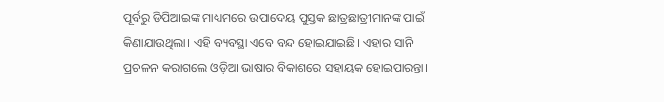ପୂର୍ବରୁ ଡିପିଆଇଙ୍କ ମାଧ୍ୟମରେ ଉପାଦେୟ ପୁସ୍ତକ ଛାତ୍ରଛାତ୍ରୀମାନଙ୍କ ପାଇଁ କିଣାଯାଉଥିଲା। ଏହି ବ୍ୟବସ୍ଥା ଏବେ ବନ୍ଦ ହୋଇଯାଇଛି। ଏହାର ସାନି ପ୍ରଚଳନ କରାଗଲେ ଓଡ଼ିଆ ଭାଷାର ବିକାଶରେ ସହାୟକ ହୋଇପାରନ୍ତା।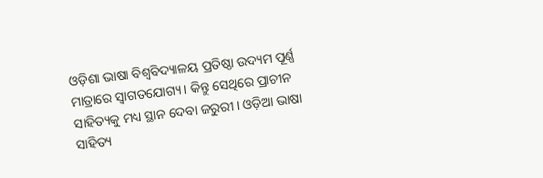ଓଡ଼ିଶା ଭାଷା ବିଶ୍ୱବିଦ୍ୟାଳୟ ପ୍ରତିଷ୍ଠା ଉଦ୍ୟମ ପୂର୍ଣ୍ଣ ମାତ୍ରାରେ ସ୍ୱାଗତଯୋଗ୍ୟ। କିନ୍ତୁ ସେଥିରେ ପ୍ରାଚୀନ ସାହିତ୍ୟକୁ ମଧ୍ୟ ସ୍ଥାନ ଦେବା ଜରୁରୀ। ଓଡ଼ିଆ ଭାଷା ସାହିତ୍ୟ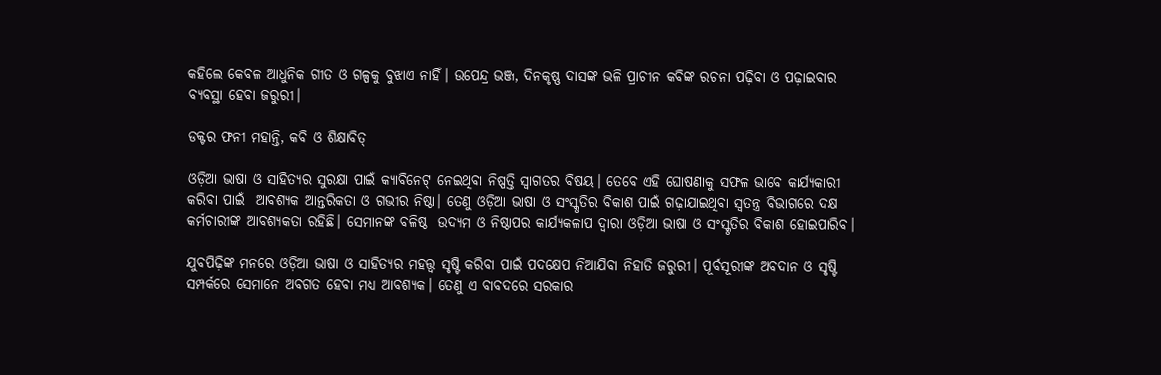କହିଲେ କେବଳ ଆଧୁନିକ ଗୀତ ଓ ଗଳ୍ପକୁ ବୁଝାଏ ନାହିଁ। ଉପେନ୍ଦ୍ର ଭଞ୍ଜ, ଦିନକୃଷ୍ଣ ଦାସଙ୍କ ଭଳି ପ୍ରାଚୀନ କବିଙ୍କ ରଚନା ପଢ଼ିବା ଓ ପଢ଼ାଇବାର ବ୍ୟବସ୍ଥା ହେବା ଜରୁରୀ।

ଡକ୍ଟର ଫନୀ ମହାନ୍ତି, କବି ଓ ଶିକ୍ଷାବିତ୍

ଓଡ଼ିଆ ଭାଷା ଓ ସାହିତ୍ୟର ସୁରକ୍ଷା ପାଇଁ କ୍ୟାବିନେଟ୍ ନେଇଥିବା ନିଷ୍ପତ୍ତି ସ୍ୱାଗତର ବିଷୟ। ତେବେ ଏହି ଘୋଷଣାକୁ ସଫଳ ଭାବେ କାର୍ଯ୍ୟକାରୀ କରିବା ପାଇଁ  ଆବଶ୍ୟକ ଆନ୍ତରିକତା ଓ ଗଭୀର ନିଷ୍ଠା। ତେଣୁ ଓଡ଼ିଆ ଭାଷା ଓ ସଂସ୍କୃତିର ବିକାଶ ପାଇଁ ଗଢ଼ାଯାଇଥିବା ସ୍ୱତନ୍ତ୍ର ବିଭାଗରେ ଦକ୍ଷ କର୍ମଚାରୀଙ୍କ ଆବଶ୍ୟକତା ରହିଛି। ସେମାନଙ୍କ ବଳିଷ୍ଠ  ଉଦ୍ୟମ ଓ ନିଷ୍ଠାପର କାର୍ଯ୍ୟକଳାପ ଦ୍ୱାରା ଓଡ଼ିଆ ଭାଷା ଓ ସଂସ୍କୃତିର ବିକାଶ ହୋଇପାରିବ।

ଯୁବପିଢ଼ିଙ୍କ ମନରେ ଓଡ଼ିଆ ଭାଷା ଓ ସାହିତ୍ୟର ମହତ୍ତ୍ୱ ସୃଷ୍ଟି କରିବା ପାଇଁ ପଦକ୍ଷେପ ନିଆଯିବା ନିହାତି ଜରୁରୀ। ପୂର୍ବସୂରୀଙ୍କ ଅବଦାନ ଓ ସୃଷ୍ଟି ସମ୍ପର୍କରେ ସେମାନେ ଅବଗତ ହେବା ମଧ୍ୟ ଆବଶ୍ୟକ। ତେଣୁ ଏ ବାବଦରେ ସରକାର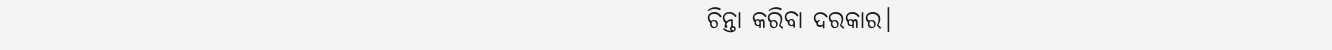ଚିନ୍ତା କରିବା ଦରକାର।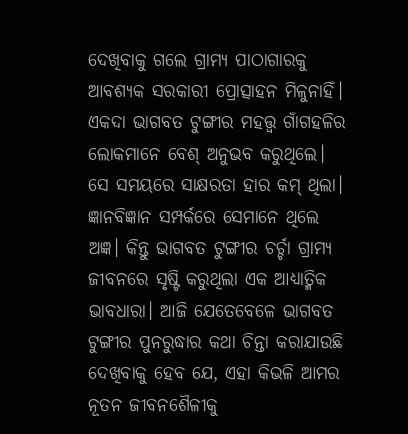ଦେଖିବାକୁ ଗଲେ ଗ୍ରାମ୍ୟ ପାଠାଗାରକୁ ଆବଶ୍ୟକ ସରକାରୀ ପ୍ରୋତ୍ସାହନ ମିଳୁନାହିଁ। ଏକଦା ଭାଗବତ ଟୁଙ୍ଗୀର ମହତ୍ତ୍ୱ ଗାଁଗହଳିର ଲୋକମାନେ ବେଶ୍ ଅନୁଭବ କରୁଥିଲେ। ସେ ସମୟରେ ସାକ୍ଷରତା ହାର କମ୍ ଥିଲା। ଜ୍ଞାନବିଜ୍ଞାନ ସମ୍ପର୍କରେ ସେମାନେ ଥିଲେ ଅଜ୍ଞ। କିନ୍ତୁ ଭାଗବତ ଟୁଙ୍ଗୀର ଚର୍ଚ୍ଚା ଗ୍ରାମ୍ୟ ଜୀବନରେ ସୃଷ୍ଟି କରୁଥିଲା ଏକ ଆଧ୍ୟାତ୍ମିକ ଭାବଧାରା। ଆଜି ଯେତେବେଳେ ଭାଗବତ ଟୁଙ୍ଗୀର ପୁନରୁଦ୍ଧାର କଥା ଚିନ୍ତା କରାଯାଉଛି ଦେଖିବାକୁ ହେବ ଯେ, ଏହା କିଭଳି ଆମର ନୂତନ ଜୀବନଶୈଳୀକୁ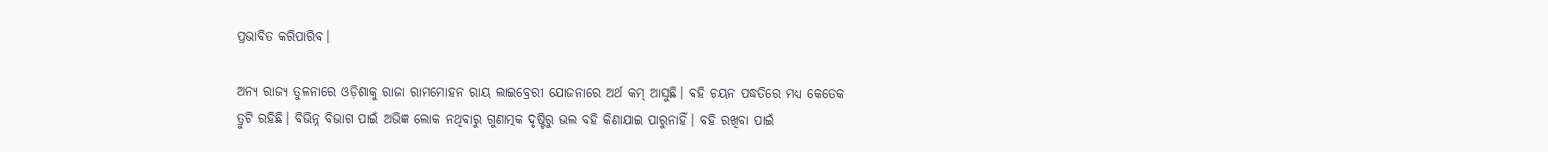ପ୍ରଭାବିତ କରିପାରିବ।

ଅନ୍ୟ ରାଜ୍ୟ ତୁଳନାରେ ଓଡ଼ିଶାକୁ ରାଜା ରାମମୋହନ ରାୟ ଲାଇବ୍ରେରୀ ଯୋଜନାରେ ଅର୍ଥ କମ୍ ଆସୁଛି। ବହି ଚୟନ ପଦ୍ଧତିରେ ମଧ୍ୟ କେତେକ ତ୍ରୁଟି ରହିଛି। ବିଭିନ୍ନ ବିଭାଗ ପାଇଁ ଅଭିଜ୍ଞ ଲୋକ ନଥିବାରୁ ଗୁଣାତ୍ମକ ଦୃଷ୍ଟିରୁ ଭଲ ବହି କିଣାଯାଇ ପାରୁନାହିଁ। ବହି ରଖିବା ପାଇଁ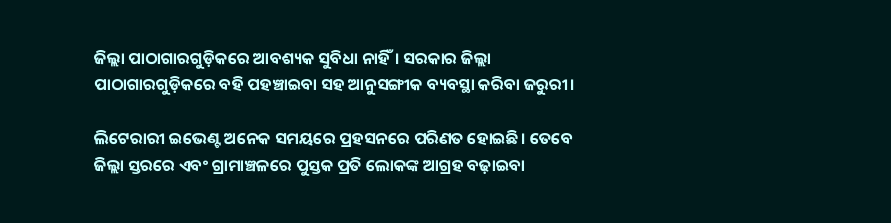ଜିଲ୍ଲା ପାଠାଗାରଗୁଡ଼ିକରେ ଆବଶ୍ୟକ ସୁବିଧା ନାହିଁ। ସରକାର ଜିଲ୍ଲା ପାଠାଗାରଗୁଡ଼ିକରେ ବହି ପହଞ୍ଚାଇବା ସହ ଆନୁସଙ୍ଗୀକ ବ୍ୟବସ୍ଥା କରିବା ଜରୁରୀ।

ଲିଟେରାରୀ ଇଭେଣ୍ଟ ଅନେକ ସମୟରେ ପ୍ରହସନରେ ପରିଣତ ହୋଇଛି। ତେବେ ଜିଲ୍ଲା ସ୍ତରରେ ଏବଂ ଗ୍ରାମାଞ୍ଚଳରେ ପୁସ୍ତକ ପ୍ରତି ଲୋକଙ୍କ ଆଗ୍ରହ ବଢ଼ାଇବା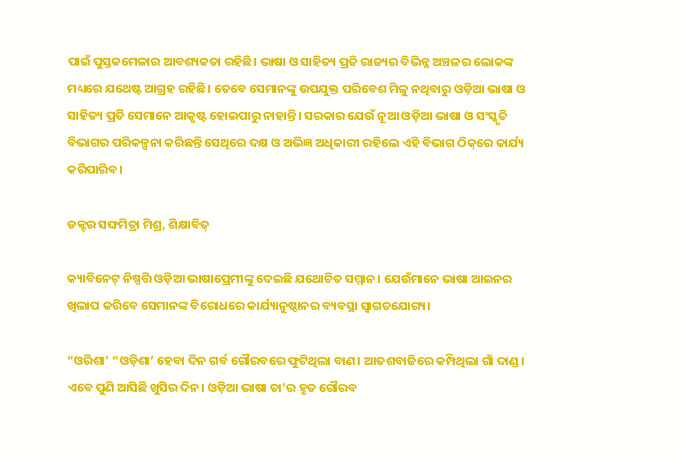ପାଇଁ ପୁସ୍ତକମେଳାର ଆବଶ୍ୟକତା ରହିଛି। ଭାଷା ଓ ସାହିତ୍ୟ ପ୍ରତି ରାଜ୍ୟର ବିଭିନ୍ନ ଅଞ୍ଚଳର ଲୋକଙ୍କ ମଧ୍ୟରେ ଯଥେଷ୍ଟ ଆଗ୍ରହ ରହିଛି। ତେବେ ସେମାନଙ୍କୁ ଉପଯୁକ୍ତ ପରିବେଶ ମିଳୁ ନଥିବାରୁ ଓଡ଼ିଆ ଭାଷା ଓ ସାହିତ୍ୟ ପ୍ରତି ସେମାନେ ଆକୃଷ୍ଟ ହୋଇପାରୁ ନାହାନ୍ତି। ସରକାର ଯେଉଁ ନୂଆ ଓଡ଼ିଆ ଭାଷା ଓ ସଂସ୍କୃତି ବିଭାଗର ପରିକଳ୍ପନା କରିଛନ୍ତି ସେଥିରେ ଦକ୍ଷ ଓ ଅଭିଜ୍ଞ ଅଧିକାରୀ ରହିଲେ ଏହି ବିଭାଗ ଠିକ୍‌ରେ କାର୍ଯ୍ୟ କରିପାରିବ।

ଡକ୍ଟର ସଙ୍ଘମିତ୍ରା ମିଶ୍ର, ଶିକ୍ଷାବିତ୍

କ୍ୟାବିନେଟ୍ ନିଷ୍ପତ୍ତି ଓଡ଼ିଆ ଭାଷାପ୍ରେମୀଙ୍କୁ ଦେଇଛି ଯଥୋଚିତ ସମ୍ମାନ। ଯେଉଁମାନେ ଭାଷା ଆଇନର ଖିଲାପ କରିବେ ସେମାନଙ୍କ ବିରୋଧରେ କାର୍ଯ୍ୟାନୁଷ୍ଠାନର ବ୍ୟବସ୍ଥା ସ୍ୱାଗତଯୋଗ୍ୟ।

“ଓରିଶା’ “ଓଡ଼ିଶା’ ହେବା ଦିନ ଗର୍ବ ଗୌରବରେ ଫୁଟିଥିଲା ବାଣ। ଆତଶବାଜିରେ କମ୍ପିଥିଲା ଗାଁ ଦାଣ୍ଡ। ଏବେ ପୁଣି ଆସିଛି ଖୁସିର ଦିନ। ଓଡ଼ିଆ ଭାଷା ତା’ର ହୃତ ଗୌରବ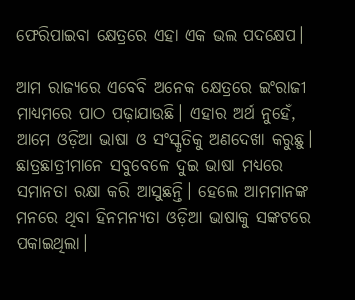ଫେରିପାଇବା କ୍ଷେତ୍ରରେ ଏହା ଏକ ଭଲ ପଦକ୍ଷେପ।

ଆମ ରାଜ୍ୟରେ ଏବେବି ଅନେକ କ୍ଷେତ୍ରରେ ଇଂରାଜୀ ମାଧ୍ୟମରେ ପାଠ ପଢ଼ାଯାଉଛି। ଏହାର ଅର୍ଥ ନୁହେଁ, ଆମେ ଓଡ଼ିଆ ଭାଷା ଓ ସଂସ୍କୃତିକୁ ଅଣଦେଖା କରୁଛୁ। ଛାତ୍ରଛାତ୍ରୀମାନେ ସବୁବେଳେ ଦୁଇ ଭାଷା ମଧ୍ୟରେ ସମାନତା ରକ୍ଷା କରି ଆସୁଛନ୍ତି। ହେଲେ ଆମମାନଙ୍କ ମନରେ ଥିବା ହିନମନ୍ୟତା ଓଡ଼ିଆ ଭାଷାକୁ ସଙ୍କଟରେ ପକାଇଥିଲା।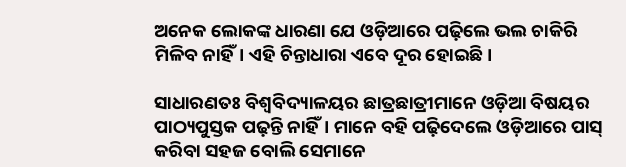ଅନେକ ଲୋକଙ୍କ ଧାରଣା ଯେ ଓଡ଼ିଆରେ ପଢ଼ିଲେ ଭଲ ଚାକିରି ମିଳିବ ନାହିଁ। ଏହି ଚିନ୍ତାଧାରା ଏବେ ଦୂର ହୋଇଛି।

ସାଧାରଣତଃ ବିଶ୍ୱବିଦ୍ୟାଳୟର ଛାତ୍ରଛାତ୍ରୀମାନେ ଓଡ଼ିଆ ବିଷୟର ପାଠ୍ୟପୁସ୍ତକ ପଢ଼ନ୍ତି ନାହିଁ। ମାନେ ବହି ପଢ଼ିଦେଲେ ଓଡ଼ିଆରେ ପାସ୍ କରିବା ସହଜ ବୋଲି ସେମାନେ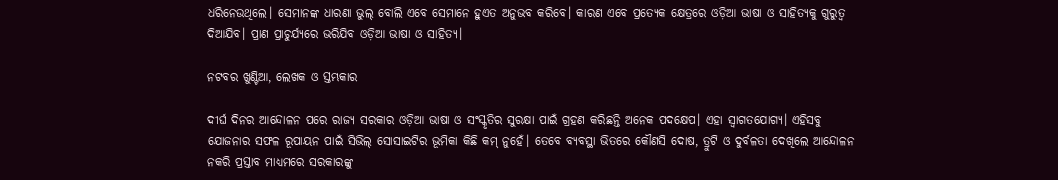ଧରିନେଉଥିଲେ। ସେମାନଙ୍କ ଧାରଣା ଭୁଲ୍ ବୋଲି ଏବେ ସେମାନେ ହୁଏତ ଅନୁଭବ କରିବେ। କାରଣ ଏବେ ପ୍ରତ୍ୟେକ କ୍ଷେତ୍ରରେ ଓଡ଼ିଆ ଭାଷା ଓ ସାହିତ୍ୟକୁ ଗୁରୁତ୍ୱ ଦିଆଯିବ। ପ୍ରାଣ ପ୍ରାଚୁର୍ଯ୍ୟରେ ଭରିଯିବ ଓଡ଼ିଆ ଭାଷା ଓ ସାହିତ୍ୟ।

ନଟବର ଖୁଣ୍ଟିଆ, ଲେଖକ ଓ ସ୍ତମ୍ଭକାର

ଦୀର୍ଘ ଦିନର ଆନ୍ଦୋଳନ ପରେ ରାଜ୍ୟ ସରକାର ଓଡ଼ିଆ ଭାଷା ଓ ସଂସ୍କୃତିର ସୁରକ୍ଷା ପାଇଁ ଗ୍ରହଣ କରିଛନ୍ତି ଅନେକ ପଦକ୍ଷେପ। ଏହା ସ୍ୱାଗତଯୋଗ୍ୟ। ଏହିସବୁ ଯୋଜନାର ସଫଳ ରୂପାୟନ ପାଇଁ ସିଭିଲ୍ ସୋସାଇଟିର ଭୂମିକା କିଛି କମ୍ ନୁହେଁ। ତେବେ ବ୍ୟବସ୍ଥା ଭିତରେ କୌଣସି ଦୋଷ, ତ୍ରୁଟି ଓ ଦୁର୍ବଳତା ଦେଖିଲେ ଆନ୍ଦୋଳନ ନକରି ପ୍ରସ୍ତାବ ମାଧ୍ୟମରେ ସରକାରଙ୍କୁ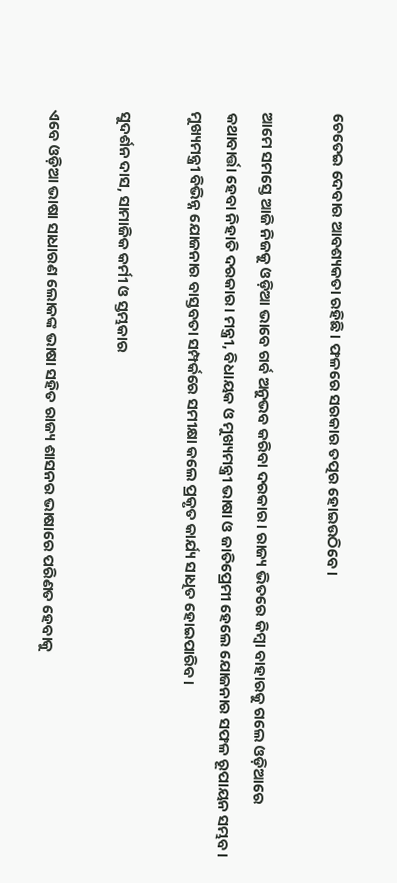ଚେତେଇ ଦେବାର ଆବଶ୍ୟକତା ରହିଛି। ଫଳରେ ସରକାର ତତ୍ପର ହୋଇଉଠିବେ।

ଆମେ ସମସ୍ତେ ଆଜି ନିଜକୁ ଓଡ଼ିଆ ଭାବେ ଗର୍ବ ଅନୁଭବ କରିବା ଦରକାର। ରାଜ୍ୟ ଭିତରେ କିମ୍ବା ବାହାରକୁ ଗଲେ ଓଡ଼ିଆରେ କଥାବାର୍ତ୍ତା ହେବା ନିହାତି ଦରକାର। ମନ୍ତ୍ରୀ, ବିଧାୟକ ଓ ମୁଖ୍ୟମନ୍ତ୍ରୀ ଭାଷା ଓ ଜାତିପ୍ରେମୀ ହେଲେ ଯୋଜନାର ସଫଳ ରୂପାୟନ ସମ୍ଭବ। ମୁଖ୍ୟମନ୍ତ୍ରୀ ବିଭିନ୍ନ ଯୋଜନାର ବାସ୍ତବତା ସମ୍ପର୍କରେ ସମୀକ୍ଷା କଲେ ପ୍ରକୃତ କାର୍ଯ୍ୟ ସାଧିତ ହୋଇପାରିବ।

ସୁଦର୍ଶନ ଦାସ, ସାମାଜିକ କର୍ମୀ ଓ ସ୍ତମ୍ଭକାର

ଏବେ ଓଡ଼ିଆ ଭାଷା ସାଧାରଣ ଲୋକଙ୍କ ଭାଷା ସହିତ ରାଜ୍ୟ ଶାସନର ଭାଷାରେ ପରିଣତ ହେବାକୁ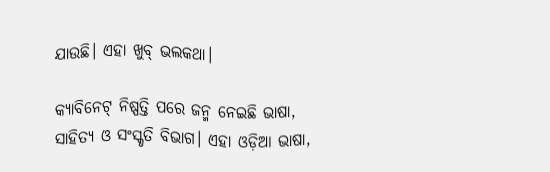ଯାଉଛି। ଏହା ଖୁବ୍ ଭଲକଥା।

କ୍ୟାବିନେଟ୍ ନିଷ୍ପତ୍ତି ପରେ ଜନ୍ମ ନେଇଛି ଭାଷା, ସାହିତ୍ୟ ଓ ସଂସ୍କୃତି ବିଭାଗ। ଏହା ଓଡ଼ିଆ ଭାଷା,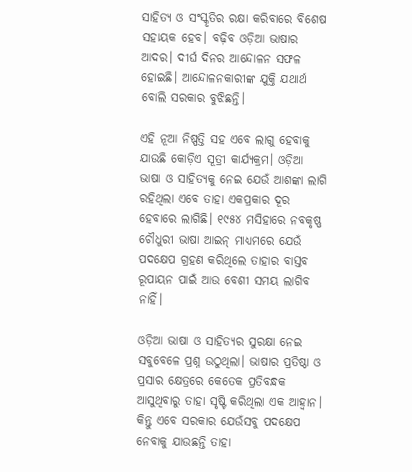ସାହିତ୍ୟ ଓ ସଂସ୍କୃତିର ରକ୍ଷା କରିବାରେ ବିଶେଷ ସହାୟକ ହେବ। ବଢ଼ିବ ଓଡ଼ିଆ ଭାଷାର ଆଦର। ଦୀର୍ଘ ଦିନର ଆନ୍ଦୋଳନ ସଫଳ ହୋଇଛି। ଆନ୍ଦୋଳନକାରୀଙ୍କ ଯୁକ୍ତି ଯଥାର୍ଥ ବୋଲି ସରକାର ବୁଝିଛନ୍ତି।

ଏହି ନୂଆ ନିଷ୍ପତ୍ତି ସହ ଏବେ ଲାଗୁ ହେବାକୁ ଯାଉଛି କୋଡ଼ିଏ ସୂତ୍ରୀ କାର୍ଯ୍ୟକ୍ରମ। ଓଡ଼ିଆ ଭାଷା ଓ ସାହିତ୍ୟକୁ ନେଇ ଯେଉଁ ଆଶଙ୍କା ଲାଗି ରହିଥିଲା ଏବେ ତାହା ଏକପ୍ରକାର ଦୂର ହେବାରେ ଲାଗିଛି। ୧୯୫୪ ମସିହାରେ ନବକୃଷ୍ଣ ଚୌଧୁରୀ ଭାଷା ଆଇନ୍ ମାଧ୍ୟମରେ ଯେଉଁ ପଦକ୍ଷେପ ଗ୍ରହଣ କରିଥିଲେ ତାହାର ବାସ୍ତବ ରୂପାୟନ ପାଇଁ ଆଉ ବେଶୀ ସମୟ ଲାଗିବ ନାହିଁ।

ଓଡ଼ିଆ ଭାଷା ଓ ସାହିତ୍ୟର ସୁରକ୍ଷା ନେଇ ସବୁବେଳେ ପ୍ରଶ୍ନ ଉଠୁଥିଲା। ଭାଷାର ପ୍ରତିଷ୍ଠା ଓ ପ୍ରସାର କ୍ଷେତ୍ରରେ କେତେକ ପ୍ରତିବନ୍ଧକ ଆସୁଥିବାରୁ ତାହା ସୃଷ୍ଟି କରିଥିଲା ଏକ ଆହ୍ୱାନ। କିନ୍ତୁ ଏବେ ସରକାର ଯେଉଁସବୁ ପଦକ୍ଷେପ ନେବାକୁ ଯାଉଛନ୍ତି ତାହା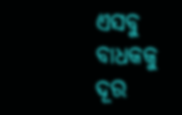ଏସବୁ ବାଧକକୁ ଦୂର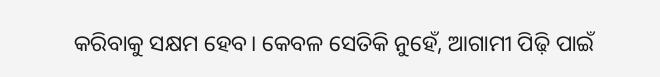କରିବାକୁ ସକ୍ଷମ ହେବ। କେବଳ ସେତିକି ନୁହେଁ, ଆଗାମୀ ପିଢ଼ି ପାଇଁ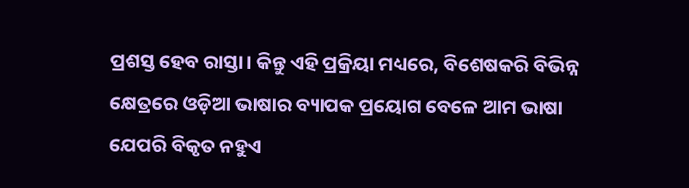ପ୍ରଶସ୍ତ ହେବ ରାସ୍ତା। କିନ୍ତୁ ଏହି ପ୍ରକ୍ରିୟା ମଧ୍ୟରେ, ବିଶେଷକରି ବିଭିନ୍ନ କ୍ଷେତ୍ରରେ ଓଡ଼ିଆ ଭାଷାର ବ୍ୟାପକ ପ୍ରୟୋଗ ବେଳେ ଆମ ଭାଷା ଯେପରି ବିକୃତ ନହୁଏ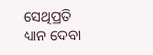ସେଥିପ୍ରତି ଧ୍ୟାନ ଦେବା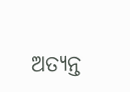ଅତ୍ୟନ୍ତ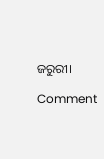ଜରୁରୀ।

Comment